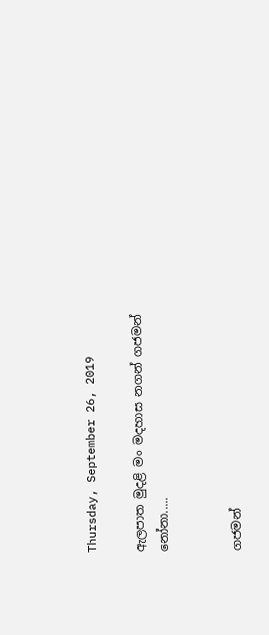Thursday, September 26, 2019

ඇලපාත මුදළි මං මදහාස නගන් ගජමන් නෝනා.....


ගජමන්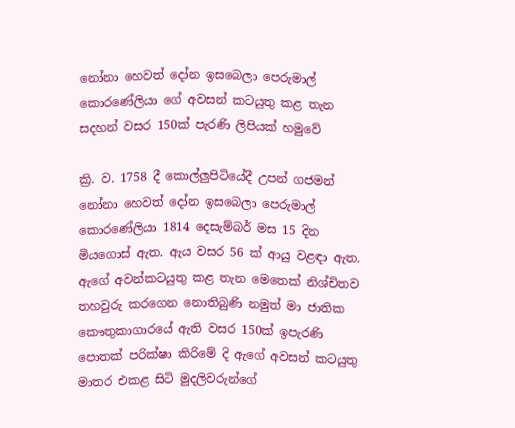නෝනා හෙවත් දෝන ඉසබෙලා පෙරුමාල් කොරණේලියා ගේ අවසන් කටයුතු කළ තැන සදහන් වසර 150ක් පැරණි ලිපියක් හමුවේ

ක්‍රි. ව. 1758 දී කොල්ලුපිටියේදී උපන් ගජමන් නෝනා හෙවත් දෝන ඉසබෙලා පෙරුමාල් කොරණේලියා 1814 දෙසැම්බර් මස 15 දින මියගොස් ඇත. ඇය වසර 56 ක් ආයු වළඳා ඇත. ඇගේ අවන්කටයුතු කළ තැන මෙතෙක් නිශ්චිතව තහවුරු කරගෙන නොතිබුණි නමුත් මා ජාතික කෞතුකාගාරයේ ඇති වසර 150ක් ඉපැරණි පොතක් පරික්ෂා කිරිමේ දි ඇගේ අවසන් කටයුතු මාතර එකළ සිටි මුදලිවරුන්ගේ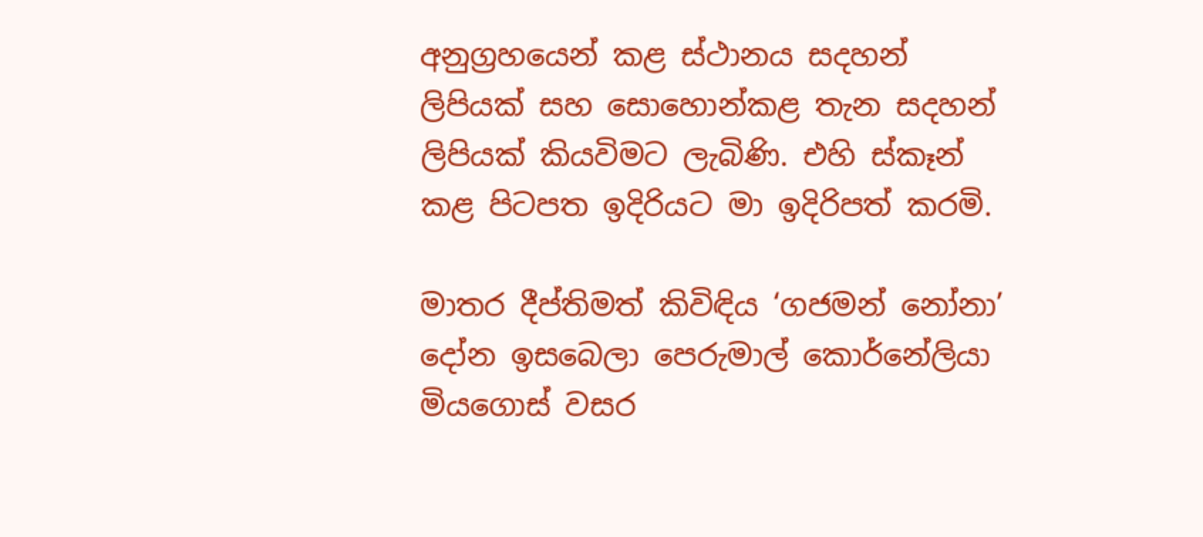අනුග්‍රහයෙන් කළ ස්ථානය සදහන් ලිපියක් සහ සොහොන්කළ තැන සදහන් ලිපියක් කියවිමට ලැබිණි. එහි ස්කෑන් කළ පිටපත ඉදිරියට මා ඉදිරිපත් කරමි.

මාතර දීප්තිමත් කිවිඳිය ‘ගජමන් නෝනා’ දෝන ඉසබෙලා පෙරුමාල් කොර්නේලියා මියගොස් වසර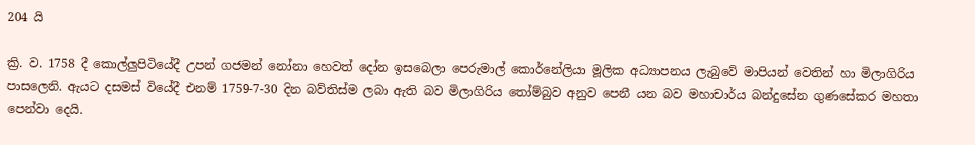204 යි

ක්‍රි. ව. 1758 දී කොල්ලුපිටියේදී උපන් ගජමන් නෝනා හෙවත් දෝන ඉසබෙලා පෙරුමාල් කොර්නේලියා මූලික අධ්‍යාපනය ලැබුවේ මාපියන් වෙතින් හා මිලාගිරිය පාසලෙනි. ඇයට දසමස් වියේදී එනම් 1759-7-30 දින බව්තිස්ම ලබා ඇති බව මිලාගිරිය තෝම්බුව අනුව පෙනී යන බව මහාචාර්ය බන්දුසේන ගුණසේකර මහතා පෙන්වා දෙයි.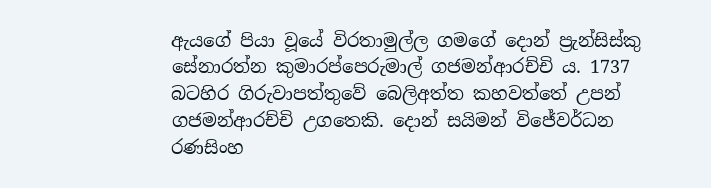ඇයගේ පියා වූයේ විරතාමුල්ල ගමගේ දොන් ප්‍රැන්සිස්කු සේනාරත්න කුමාරප්පෙරුමාල් ගජමන්ආරච්චි ය. 1737 බටහිර ගිරුවාපත්තුවේ බෙලිඅත්ත කහවත්තේ උපන් ගජමන්ආරච්චි උගතෙකි. දොන් සයිමන් විජේවර්ධන රණසිංහ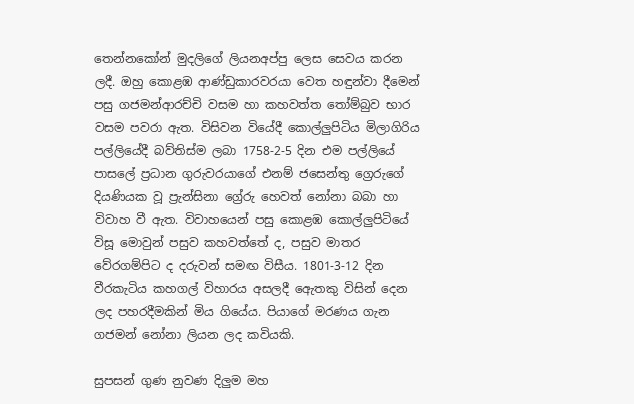තෙන්නකෝන් මුදලිගේ ලියනඅප්පු ලෙස සෙවය කරන ලදී. ඔහු කොළඹ ආණ්ඩුකාරවරයා වෙත හඳුන්වා දීමෙන් පසු ගජමන්ආරච්චි වසම හා කහවත්ත තෝම්බුව භාර වසම පවරා ඇත. විසිවන වියේදී කොල්ලුපිටිය මිලාගිරිය පල්ලියේදී බව්තිස්ම ලබා 1758-2-5 දින එම පල්ලියේ පාසලේ ප්‍රධාන ගුරුවරයාගේ එනම් ජසෙන්තු ග්‍රෙරුගේ දියණියක වූ ප්‍රැන්සිනා ග්‍රේරු හෙවත් නෝනා බබා හා විවාහ වී ඇත. විවාහයෙන් පසු කොළඹ කොල්ලුපිටියේ විසූ මොවුන් පසුව කහවත්තේ ද, පසුව මාතර වේරගම්පිට ද දරුවන් සමඟ විසීය. 1801-3-12 දින වීරකැටිය කහගල් විහාරය අසලදී ඇ‍ෙතකු විසින් දෙන ලද පහරදීමකින් මිය ගියේය. පියාගේ මරණය ගැන ගජමන් නෝනා ලියන ලද කවියකි.

සුපසන් ගුණ නුවණ දිලුම මහ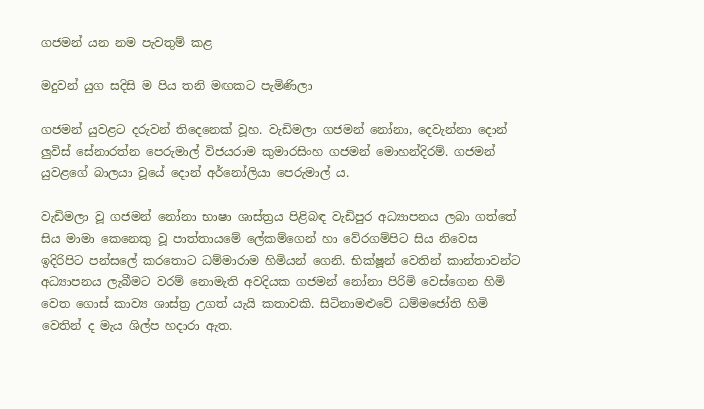ගජමන් යන නම පැවතුම් කළ

මදුවන් යුග සදිසි ම පිය තනි මඟකට පැමිණිලා

ගජමන් යුවළට දරුවන් තිදෙනෙක් වූහ. වැඩිමලා ගජමන් නෝනා, දෙවැන්නා දොන් ලුවිස් සේනාරත්න පෙරුමාල් විජයරාම කුමාරසිංහ ගජමන් මොහන්දිරම්. ගජමන් යුවළගේ බාලයා වූයේ දොන් අර්නෝලියා පෙරුමාල් ය.

වැඩිමලා වූ ගජමන් නෝනා භාෂා ශාස්ත්‍රය පිළිබඳ වැඩිපුර අධ්‍යාපනය ලබා ගත්තේ සිය මාමා කෙනෙකු වූ පාත්තායමේ ලේකම්ගෙන් හා වේරගම්පිට සිය නිවෙස ඉදිරිපිට පන්සලේ කරතොට ධම්මාරාම හිමියන් ගෙනි. භික්ෂූන් වෙතින් කාන්තාවන්ට අධ්‍යාපනය ලැබීමට වරම් නොමැති අවදියක ගජමන් නෝනා පිරිමි වෙස්ගෙන හිමි වෙත ගොස් කාව්‍ය ශාස්ත්‍ර උගත් යැයි කතාවකි. සිටිනාමළුවේ ධම්මජෝති හිමි වෙතින් ද මැය ශිල්ප හදාරා ඇත.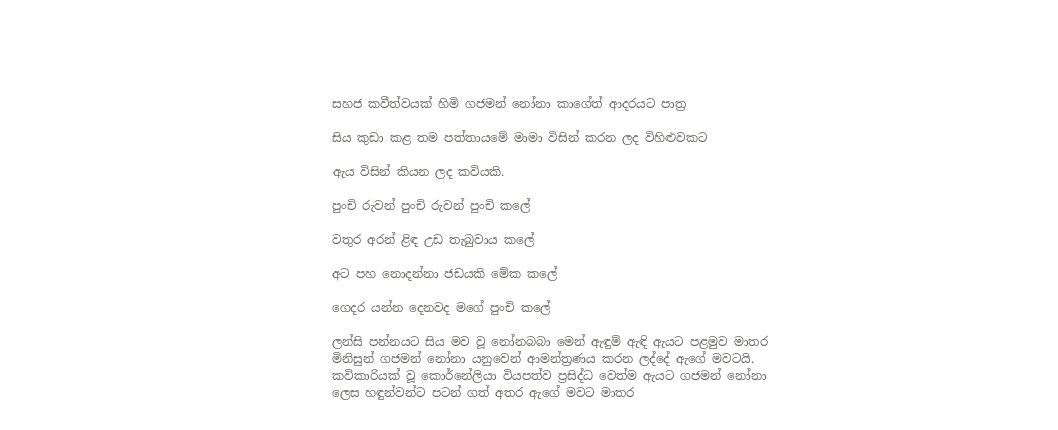සහජ කවීත්වයක් හිමි ගජමන් නෝනා කාගේත් ආදරයට පාත්‍ර

සිය කුඩා කළ තම පත්තායමේ මාමා විසින් කරන ලද විහිළුවකට

ඇය විසින් කියන ලද කවියකි.

පුංචි රුවන් පුංචි රුවන් පුංචි කලේ

වතුර අරන් ළිඳ උඩ තැබුවාය කලේ

අට පහ නොදන්නා ජඩ‍යකි මේක කලේ

ගෙදර යන්න දෙනවද මගේ පුංචි කලේ

ලන්සි පන්නයට සිය මව වූ නෝනබබා මෙන් ඇඳුම් ඇඳි ඇයට පළමුව මාතර මිනිසුන් ගජමන් නෝනා යනුවෙන් ආමන්ත්‍රණය කරන ලද්දේ ඇගේ මවටයි. කවිකාරියක් වූ කොර්නේලියා වියපත්ව ප්‍රසිද්ධ වෙත්ම ඇයට ගජමන් ‍නෝනා ලෙස හඳුන්වන්ට පටන් ගත් අතර ඇගේ මවට මාතර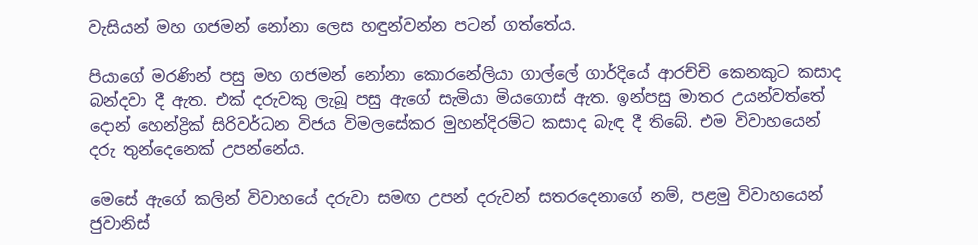වැසියන් මහ ගජමන් නෝනා ලෙස හඳුන්වන්න පටන් ගත්තේය.

පියාගේ මරණින් පසු මහ ගජමන් නෝනා කොරනේලියා ගාල්ලේ ගාර්දියේ ආරච්චි කෙනකුට කසාද බන්දවා දී ඇත. එක් දරුවකු ලැබූ පසු ඇගේ සැමියා මියගොස් ඇත. ඉන්පසු මාතර උයන්වත්තේ දොන් හෙන්ද්‍රික් සිරිවර්ධන විජය විමලසේකර මුහන්දිරම්ට කසාද බැඳ දී තිබේ. එම විවාහයෙන් දරු තුන්දෙනෙක් උපන්නේය.

මෙසේ ඇගේ කලින් විවාහයේ දරුවා සමඟ උපන් දරුවන් සතරදෙනාගේ නම්, පළමු විවාහයෙන් ජුවානිස්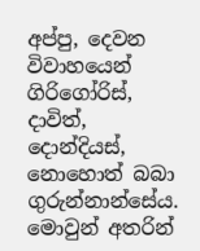අප්පු, දෙවන විවාහයෙන් ගිරිගෝරිස්, දාවිත්, දොන්දියස්, නොහොත් බබා ගුරුන්නාන්සේය. මොවුන් අතරින්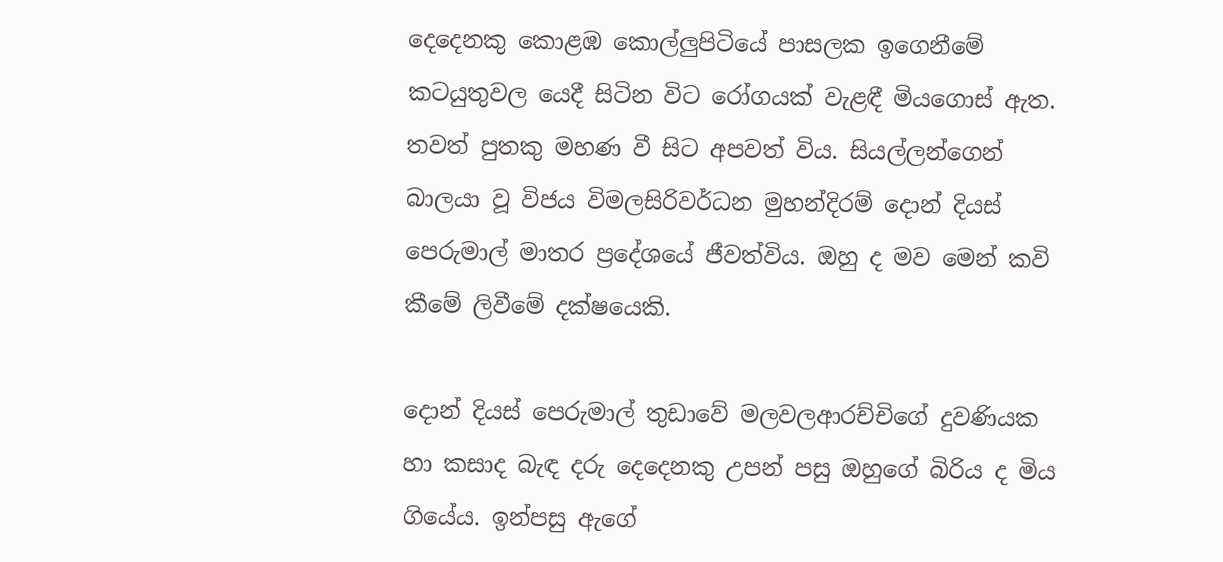දෙදෙනකු කොළඹ කොල්ලුපිටියේ පාසලක ඉගෙනීමේ කටයුතුවල යෙදී සිටින විට රෝගයක් වැළඳී මියගොස් ඇත. තවත් පුතකු මහණ වී සිට අපවත් විය. සියල්ලන්ගෙන් බාලයා වූ විජය විමලසිරිවර්ධන මුහන්දිරම් දොන් දියස් පෙරුමාල් මාතර ප්‍රදේශයේ ජීවත්විය. ඔහු ද මව මෙන් කවි කීමේ ලිවීමේ දක්ෂයෙකි.

දොන් දියස් පෙරුමාල් තුඩාවේ මලවලආරච්චිගේ දුවණියක හා කසාද බැඳ දරු දෙදෙනකු උපන් පසු ඔහුගේ බිරිය ද මිය ගියේය. ඉන්පසු ඇගේ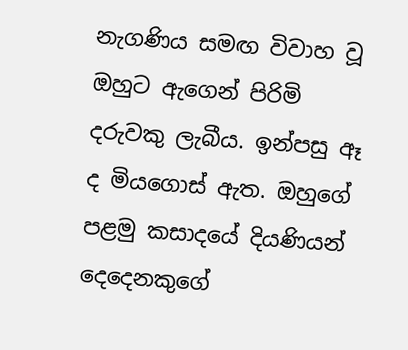නැගණිය සමඟ විවාහ වූ ඔහුට ඇගෙන් පිරිමි දරුවකු ලැබීය. ඉන්පසු ඈ ද මියගොස් ඇත. ඔහුගේ පළමු කසාදයේ දියණියන් දෙදෙනකුගේ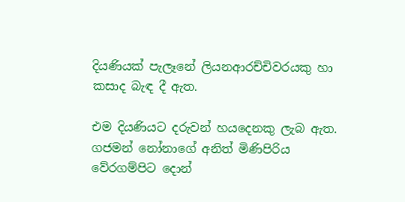දියණියක් පැලෑනේ ලියනආරච්චිවරයකු හා කසාද බැඳ දී ඇත.

එම දියණියට දරුවන් හයදෙනකු ලැබ ඇත. ගජමන් නෝනාගේ අනිත් මිණිපිරිය වේරගම්පිට දොන්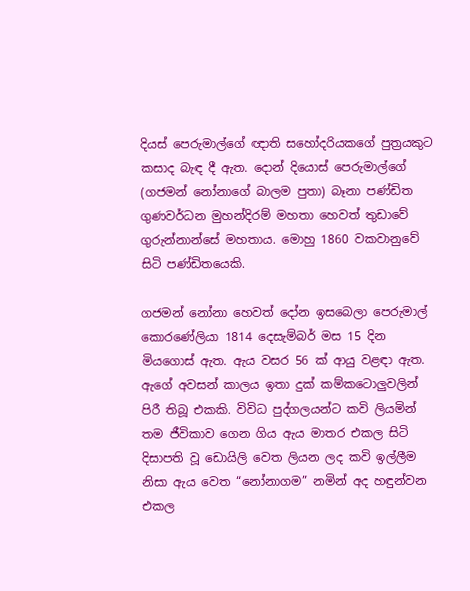දියස් පෙරුමාල්ගේ ඥාති සහෝදරියකගේ පුත්‍රයකුට කසාද බැඳ දී ඇත. දොන් දියොස් පෙරුමාල්ගේ (ගජමන් නෝනාගේ බාලම පුතා) බෑනා පණ්ඩිත ගුණවර්ධන මුහන්දිරම් මහතා හෙවත් තුඩාවේ ගුරුන්නා‍න්සේ මහතාය. මොහු 1860 වකවානුවේ සිටි පණ්ඩිතයෙකි.

ගජමන් නෝනා හෙවත් දෝන ඉසබෙලා පෙරුමාල් කොරණේලියා 1814 දෙසැම්බර් මස 15 දින මියගොස් ඇත. ඇය වසර 56 ක් ආයු වළඳා ඇත. ඇගේ අවසන් කාලය ඉතා දුක් කම්කටොලුවලින් පිරී තිබූ එකකි. විවිධ පුද්ගලයන්ට කවි ලියමින් තම ජීවිකාව ගෙන ගිය ඇය මාතර එකල සිටි දිසාපති වූ ඩොයිලි වෙත ලියන ලද කවි ඉල්ලීම නිසා ඇය වෙත “නෝනාගම” නමින් අද හඳුන්වන එකල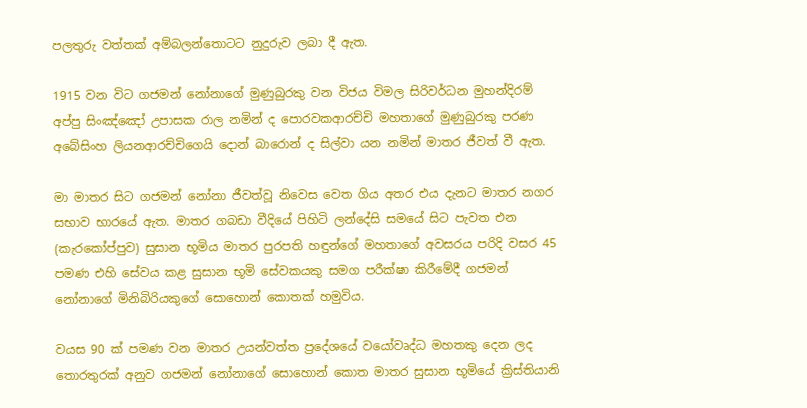පලතුරු වත්තක් අම්බලන්තොටට නුදුරුව ලබා දී ඇත.

1915 වන විට ගජමන් නෝනාගේ මුණුබුරකු වන විජය විමල සිරිවර්ධන මුහන්දිරම් අප්පු සිංඤ්ඤෝ උපාසක රාල නමින් ද පොරවකආරච්චි මහතාගේ මුණුබුරකු පරණ අබේසිංහ ලියනආරච්චිගෙයි දොන් බාරොන් ද සිල්වා යන නමින් මාතර ජීවත් වී ඇත.

මා මාතර සිට ගජමන් නෝනා ජීවත්වූ නිවෙස වෙත ගිය අතර එය දැනට මාතර නගර සභාව භාරයේ ඇත. මාතර ගබඩා වීදියේ පිහිටි ලන්දේසි සමයේ සිට පැවත එන (කැරකෝප්පුව) සුසාන භූමිය මාතර පුරපති හඳුන්ගේ මහතාගේ අවසරය පරිදි වසර 45 පමණ එහි සේවය කළ සුසාන භූමි සේවකයකු සමග පරීක්ෂා කිරීමේදී ගජමන් නෝනාගේ මිනිබිරියකුගේ සොහොන් කොතක් හමුවිය.

වයස 90 ක් පමණ වන මාතර උයන්වත්ත ප්‍රදේශයේ වයෝවෘද්ධ මහතකු දෙන ලද තොරතුරක් අනුව ගජමන් නෝනාගේ සොහොන් කොත මාතර සුසාන භූමියේ ක්‍රිස්තියානි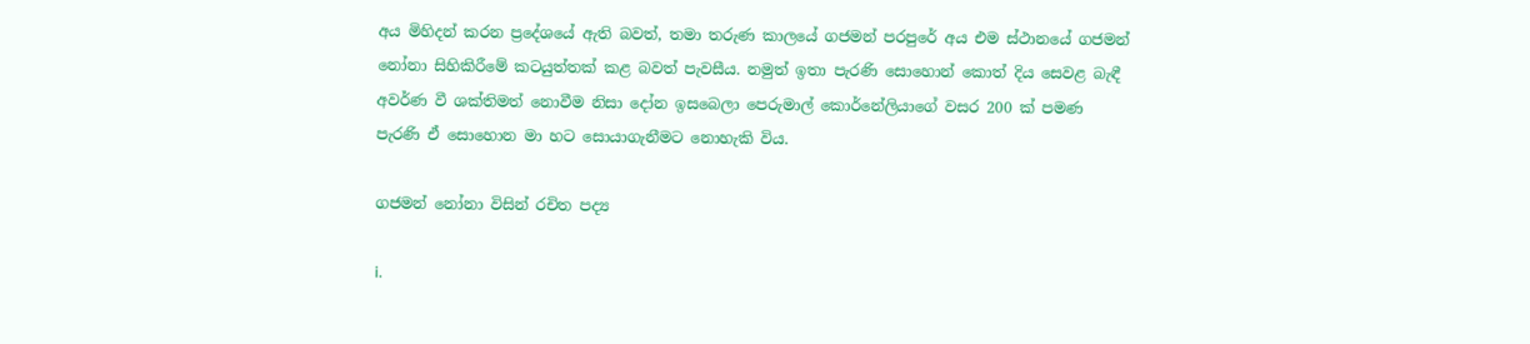අය මිහිදන් කරන ප්‍රදේශයේ ඇති බවත්, තමා තරුණ කාලයේ ගජමන් පරපුරේ අය එම ස්ථානයේ ගජමන් නෝනා සිහිකිරීමේ කටයුත්තක් කළ බවත් පැවසීය. නමුත් ඉතා පැරණි සොහොන් කොත් දිය සෙවළ බැඳී අවර්ණ වී ශක්තිමත් නොවීම නිසා දෝන ඉසබෙලා පෙරුමාල් කොර්නේලියාගේ වසර 200 ක් පමණ පැරණි ඒ සොහොන මා හට සොයාගැනීමට නොහැකි විය.

ගජමන් නෝනා විසින් රචිත පද්‍ය

i.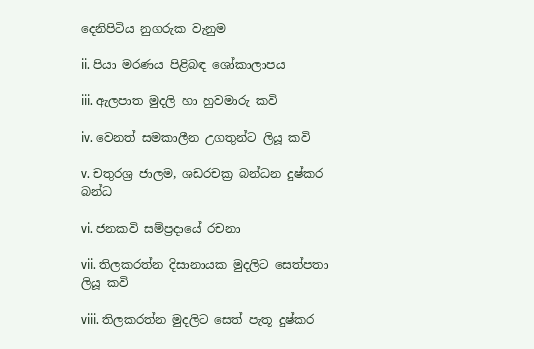දෙනිපිටිය නුගරුක වැනුම

ii. පියා මරණය පිළිබඳ ශෝකාලාපය

iii. ඇලපාත මුදලි හා හුවමාරු කවි

iv. වෙනත් සමකාලීන උගතුන්ට ලියූ කවි

v. චතුරශ්‍ර ජාලම, ශඩරචක්‍ර බන්ධන දුෂ්කර බන්ධ

vi. ජනකවි සම්ප්‍රදායේ රචනා

vii. තිලකරත්න දිසානායක මුදලිට සෙත්පතා ලියූ කවි

viii. තිලකරත්න මුදලිට සෙත් පැතූ දුෂ්කර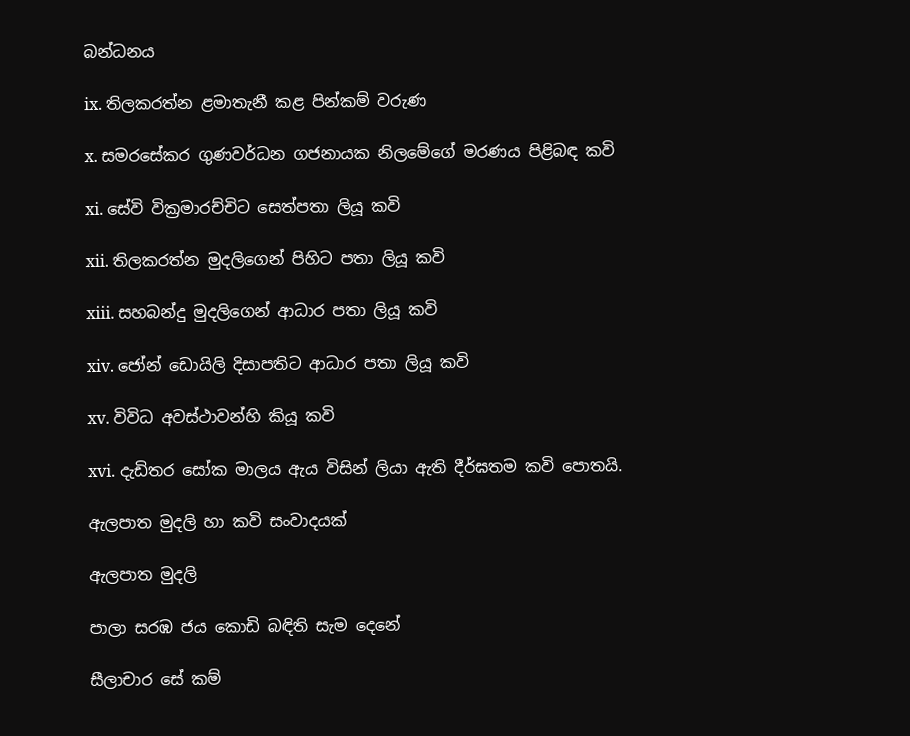බන්ධනය

ix. තිලකරත්න ළමාතැනී කළ පින්කම් වරුණ

x. සමරසේකර ගුණවර්ධන ගජනායක නිලමේගේ මරණය පිළිබඳ කවි

xi. සේවි වික්‍රමාරච්චිට සෙත්පතා ලියූ කවි

xii. තිලකරත්න මුදලිගෙන් පිහිට පතා ලියූ කවි

xiii. සහබන්දු මුදලිගෙන් ආධාර පතා ලියූ කවි

xiv. ජෝන් ඩොයිලි දිසාපතිට ආධාර පතා ලියූ කවි

xv. විවිධ අවස්ථාවන්හි කියූ කවි

xvi. දැඩිතර සෝක මාලය ඇය විසින් ලියා ඇති දීර්ඝතම කවි පොතයි.

ඇලපාත මුදලි හා කවි සංවාදයක්

ඇලපාත මුදලි

පාලා සරඹ ජය කොඩි බඳිති සැම දෙනේ

සීලාචාර‍ සේ කම්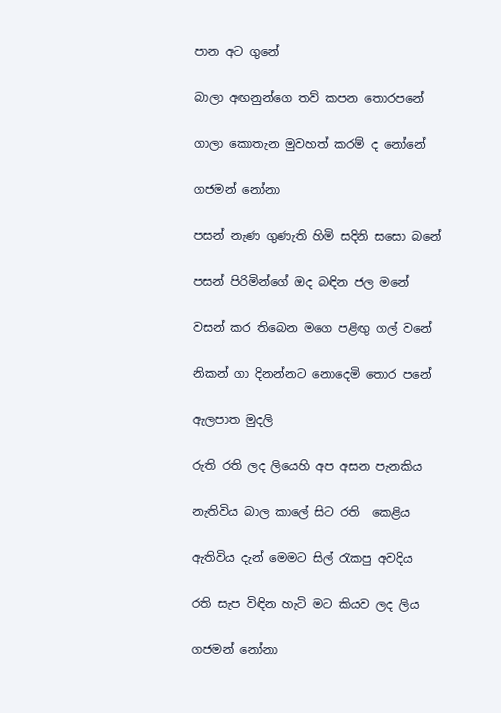පාන අට ගුනේ

බාලා අඟනුන්ගෙ තව් කපන තොරපනේ

ගාලා කොතැන මුවහත් කරම් ද නෝනේ

ගජමන් නෝනා

පසන් නැණ ගුණැති හිමි සදිනි සසො බනේ

පසන් පිරිමින්ගේ ඔද බඳින ජල මනේ

වසන් කර තිබෙන මගෙ පළිඟු ගල් වනේ

නිකන් ගා දිනන්නට නොදෙමි තොර පනේ

ඇලපාත මුදලි

රුති රති ලද ලියෙහි අප අසන පැනකිය

නැතිවිය බාල කාලේ සිට රති ‍ කෙළිය

ඇතිවිය දැන් මෙමට සිල් රැකපු අවදිය

රති සැප විඳින හැටි මට කියව ලද ලිය

ගජමන් නෝනා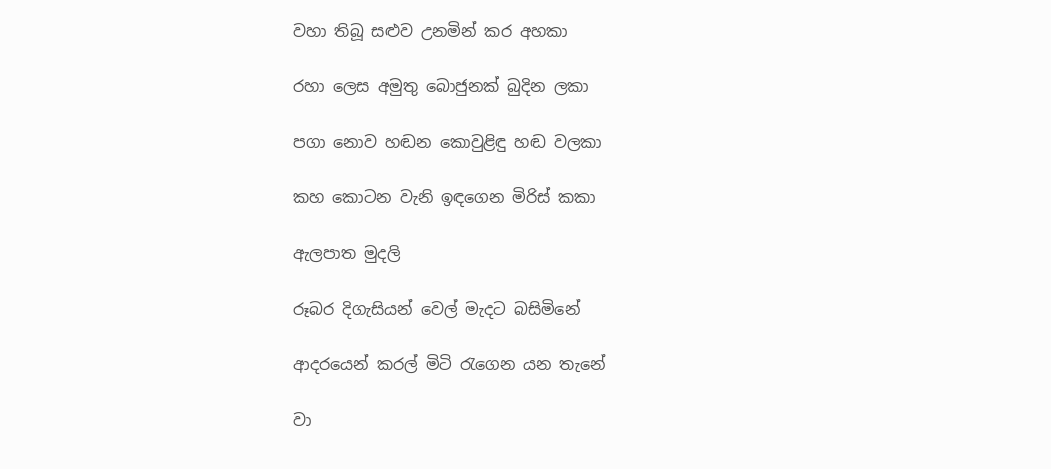වහා තිබූ සළුව උනමින් කර අහකා

රහා ලෙස අමුතු බොජුනක් බුදින ලකා

පගා නොව හඬන කොවුළිඳු හඬ වලකා

කහ කොටන වැනි ඉඳගෙන මිරිස් කකා

ඇලපාත මුදලි

රූබර දිගැසියන් වෙල් මැදට බසිමිනේ

ආදරයෙන් කරල් මිටි රැගෙන යන තැනේ

වා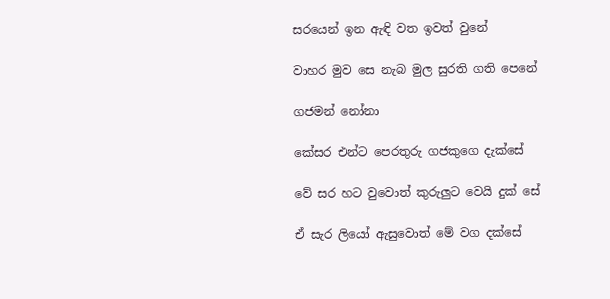සරයෙන් ඉන ඇඳි වත ඉවත් වුනේ

වාහර මුව සෙ නැබ මුල සුරති ගති පෙනේ

ගජමන් නෝනා

කේසර එන්ට පෙරතුරු ගජකුගෙ දැක්සේ

වේ සර හට වුවොත් කුරුලුට වෙයි දුක් සේ

ඒ සැර ලියෝ ඇසුවොත් මේ වග දක්සේ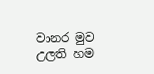වානර මුව උලති හම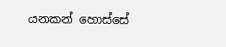යනකන් ‍හොස්සේ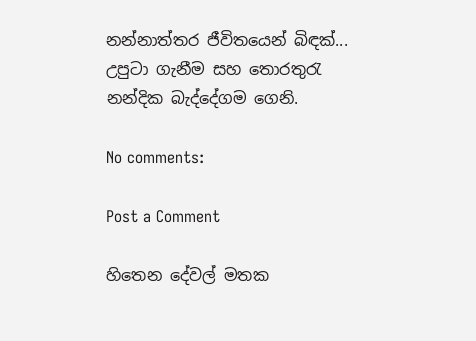නන්නාත්තර ජීවිතයෙන් බිඳක්...
උපුටා ගැනීම සහ තොරතුරැ නන්දික බැද්දේගම ගෙනි.

No comments:

Post a Comment

හිතෙන දේවල් මතක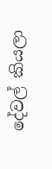දේවල් කියලා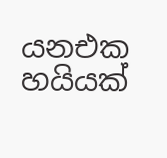යනඑක හයියක්